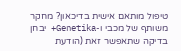טיפול מותאם אישית בדיכאון? מחקר משותף של מכבי ו-Genetika+ יבחן בדיקה שתאפשר זאת (הודעת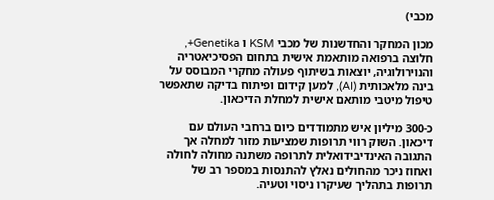מכבי)

מכון המחקר והחדשנות של מכבי KSM ו Genetika+, חלוצה ברפואה מותאמת אישית בתחום הפסיכיאטריה והנוירולוגיה, יוצאות בשיתוף פעולה מחקרי המבוסס על בינה מלאכותית (AI), למען קידום ופיתוח בדיקה שתאפשר טיפול מיטבי מותאם אישית למחלת הדיכאון.

כ-300 מיליון איש מתמודדים כיום ברחבי העולם עם דיכאון. השוק רווי תרופות שמציעות מזור למחלה אך התגובה האינדיבידואלית לתרופה משתנה מחולה לחולה ואחוז ניכר מהחולים נאלץ להתנסות במספר רב של תרופות בתהליך שעיקרו ניסוי וטעיה.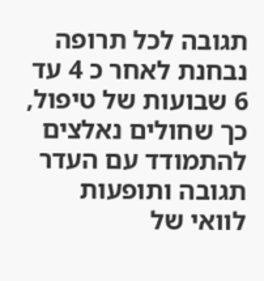תגובה לכל תרופה נבחנת לאחר כ 4 עד 6 שבועות של טיפול, כך שחולים נאלצים להתמודד עם העדר תגובה ותופעות לוואי של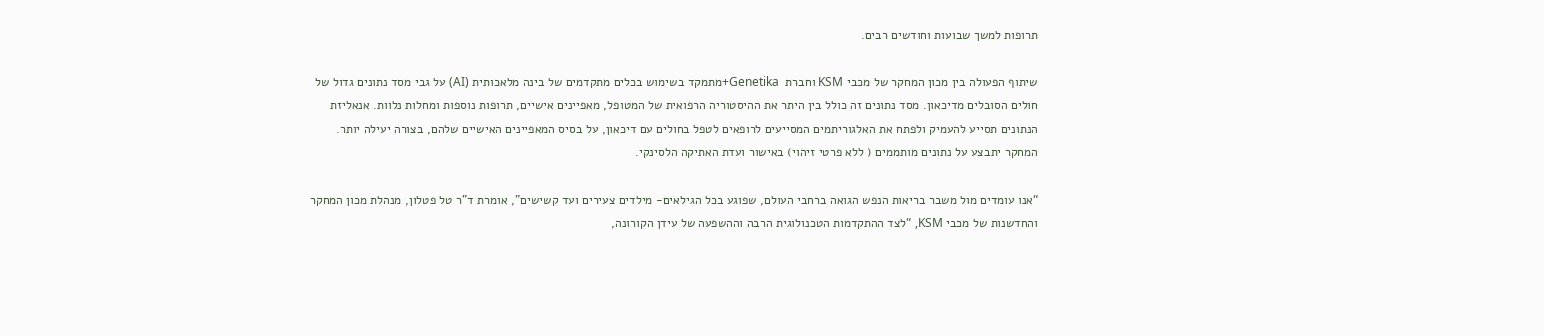תרופות למשך שבועות וחודשים רבים.

שיתוף הפעולה בין מכון המחקר של מכבי KSM וחברת  Genetika+מתמקד בשימוש בכלים מתקדמים של בינה מלאכותית (AI) על גבי מסד נתונים גדול של חולים הסובלים מדיכאון. מסד נתונים זה כולל בין היתר את ההיסטוריה הרפואית של המטופל, מאפיינים אישיים, תרופות נוספות ומחלות נלוות. אנאליזת הנתונים תסייע להעמיק ולפתח את האלגוריתמים המסייעים לרופאים לטפל בחולים עם דיכאון, על בסיס המאפיינים האישיים שלהם, בצורה יעילה יותר. המחקר יתבצע על נתונים מותממים ( ללא פרטי זיהוי) באישור ועדת האתיקה הלסינקי.

“אנו עומדים מול משבר בריאות הנפש הגואה ברחבי העולם, שפוגע בכל הגילאים- מילדים צעירים ועד קשישים”, אומרת ד”ר טל פטלון, מנהלת מכון המחקר והחדשנות של מכבי KSM, “לצד ההתקדמות הטכנולוגית הרבה וההשפעה של עידן הקורונה,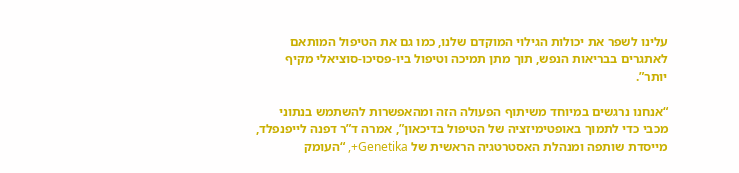עלינו לשפר את יכולות הגילוי המוקדם שלנו, כמו גם את הטיפול המותאם לאתגרים בבריאות הנפש, תוך מתן תמיכה וטיפול ביו-פסיכו-סוציאלי מקיף יותר”.

“אנחנו נרגשים במיוחד משיתוף הפעולה הזה ומהאפשרות להשתמש בנתוני מכבי כדי לתמוך באופטימיזציה של הטיפול בדיכאון”, אמרה ד”ר דפנה לייפנפלד, מייסדת שותפה ומנהלת האסטרטגיה הראשית של Genetika+, “העומק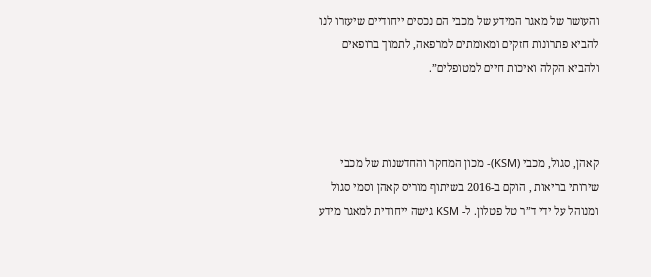והעושר של מאגר המידע של מכבי הם נכסים ייחודיים שיעזרו לנו להביא פתרונות חזקים ומאומתים למרפאה, לתמוך ברופאים ולהביא הקלה ואיכות חיים למטופלים”.



קאהן, סגול, מכבי (KSM)- מכון המחקר והחדשנות של מכבי שירותי בריאות , הוקם ב-2016 בשיתוף מוריס קאהן וסמי סגול ומנוהל על ידי ד”ר טל פטלון. ל- KSM גישה ייחודית למאגר מידע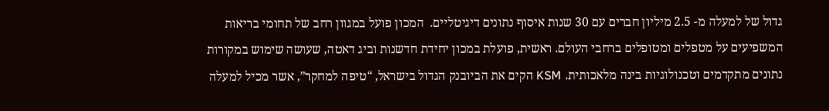גדול של למעלה מ- 2.5 מיליון חברים עם 30 שנות איסוף נתונים דיגיטליים.  המכון פועל במגוון רחב של תחומי בריאות המשפיעים על מטפלים ומטופלים ברחבי העולם. ראשית, פועלת במכון יחידת חדשנות וביג דאטה, שעושה שימוש במקורות נתונים מתקדמים וטכנולוגיות בינה מלאכותית. KSM הקים את הביובנק הגדול בישראל, “טיפה למחקר”, אשר מכיל למעלה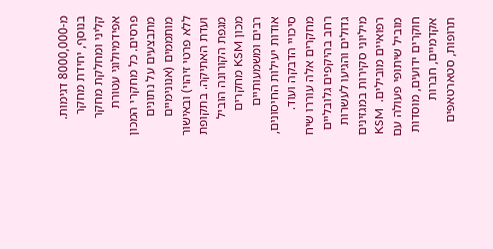מ-8000,000 דגימות. בנוסף, יחידת מחקר קליני ומחלקת מחקר אפידמיולוגי עטורת פרסים. כל מחקרי המכון מתבצעים על נתונים מותממים (אנונימיים ללא פרטי זיהוי) ובאישור ועדת האתיקה. בתקופת מגפת הקורונה הוביל מכון KSM מחקרים רבים ומשמעותיים אודות יעילות החיסונים, סיכויי הדבקה ועוד. מחקרים אלה עוררו שיח רחב בהיקפים גלובליים גדולים והגיעו לעשרות מיליוני סקירות במגזינים רפואיים מובילים.  KSM מוביל שיתופי פעולה עם חוקרים ידועים, מוסדות אקדמיים, חברות תרופות, סטארטאפים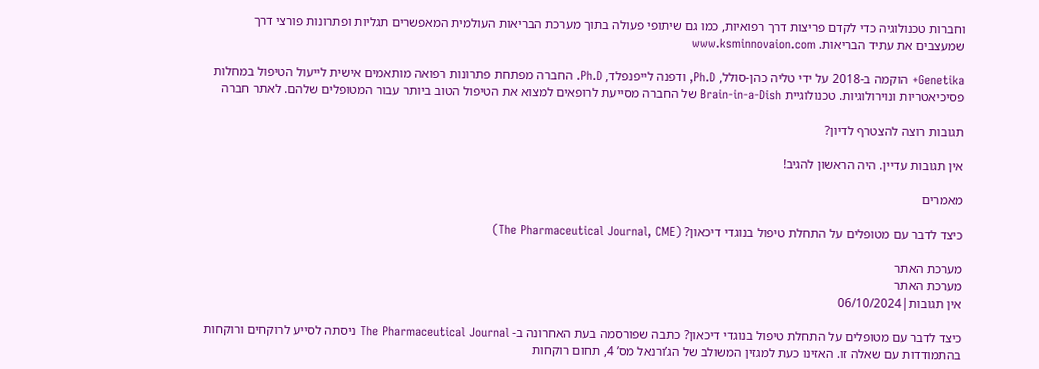וחברות טכנולוגיה כדי לקדם פריצות דרך רפואיות, כמו גם שיתופי פעולה בתוך מערכת הבריאות העולמית המאפשרים תגליות ופתרונות פורצי דרך שמעצבים את עתיד הבריאות. www.ksminnovaion.com

Genetika+ הוקמה ב-2018 על ידי טליה כהן-סולל, Ph.D, ודפנה לייפנפלד, Ph.D. החברה מפתחת פתרונות רפואה מותאמים אישית לייעול הטיפול במחלות פסיכיאטריות ונוירולוגיות. טכנולוגיית Brain-in-a-Dish של החברה מסייעת לרופאים למצוא את הטיפול הטוב ביותר עבור המטופלים שלהם. לאתר חברה

תגובות רוצה להצטרף לדיון?

אין תגובות עדיין. היה הראשון להגיב!

מאמרים

כיצד לדבר עם מטופלים על התחלת טיפול בנוגדי דיכאון? (The Pharmaceutical Journal, CME)

מערכת האתר
מערכת האתר
אין תגובות|06/10/2024

כיצד לדבר עם מטופלים על התחלת טיפול בנוגדי דיכאון? כתבה שפורסמה בעת האחרונה ב- The Pharmaceutical Journal ניסתה לסייע לרוקחים ורוקחות בהתמודדות עם שאלה זו. האזינו כעת למגזין המשולב של הג’ורנאל מס’ 4, תחום רוקחות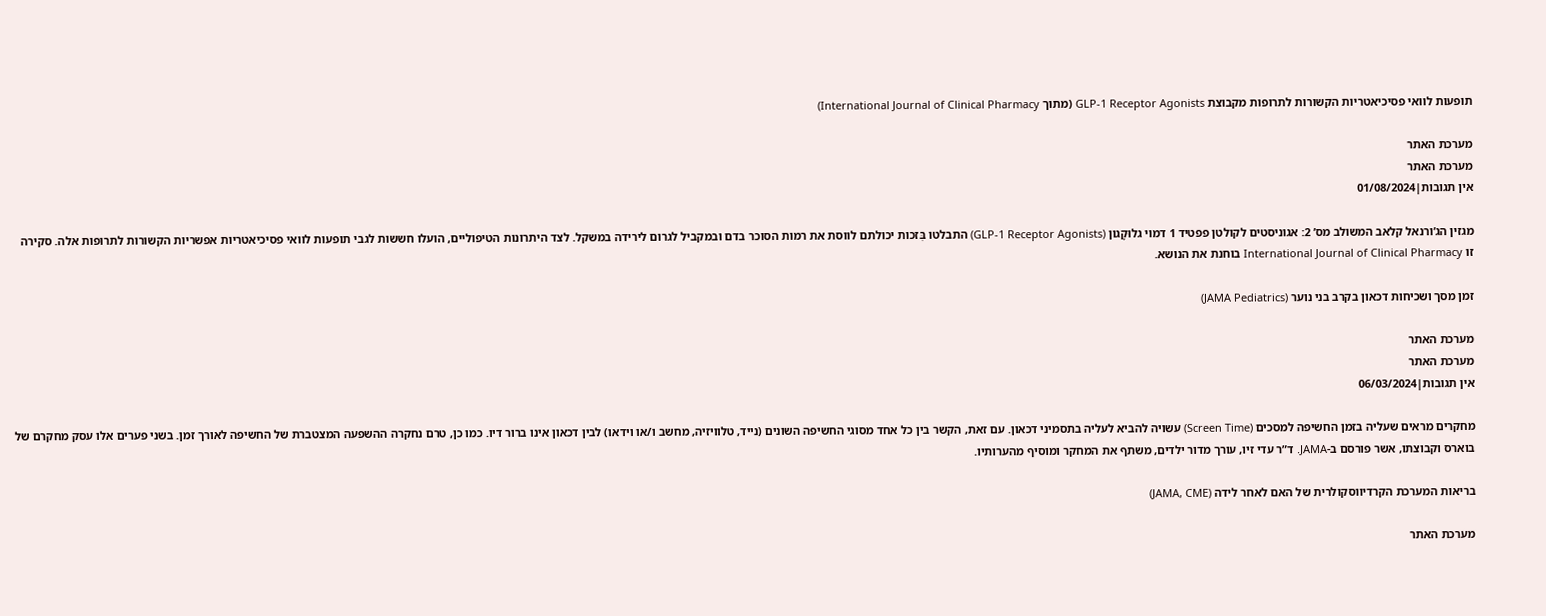תופעות לוואי פסיכיאטריות הקשורות לתרופות מקבוצת GLP-1 Receptor Agonists (מתוך International Journal of Clinical Pharmacy)

מערכת האתר
מערכת האתר
אין תגובות|01/08/2024

מגזין הג’ורנאל קלאב המשולב מס’ 2: אגוניסטים לקולטן פפטיד 1 דמוי גלוּקָגון (GLP-1 Receptor Agonists) התבלטו בִּזכות יכולתם לווסת את רמות הסוכר בדם ובמקביל לגרום לירידה במשקל. לצד היתרונות הטיפוליים, הועלו חששות לגבי תופעות לוואי פסיכיאטריות אפשריות הקשורות לתרופות אלה. סקירה זו International Journal of Clinical Pharmacy בוחנת את הנושא.

זמן מסך ושכיחות דכאון בקרב בני נוער (JAMA Pediatrics)

מערכת האתר
מערכת האתר
אין תגובות|06/03/2024

מחקרים מראים שעליה בזמן החשיפה למסכים (Screen Time) עשויה להביא לעליה בתסמיני דכאון. עם זאת, הקשר בין כל אחד מסוגי החשיפה השונים (נייד, טלוויזיה, מחשב ו/או וידאו) לבין דכאון אינו ברור דיו. כמו כן, טרם נחקרה ההשפעה המצטברת של החשיפה לאורך זמן. בשני פערים אלו עסק מחקרם של בוארס וקבוצתו, אשר פורסם ב-JAMA. ד”ר עדי זיו, עורך מדור ילדים, משתף את המחקר ומוסיף מהערותיו.

בריאות המערכת הקרדיווסקולרית של האם לאחר לידה (JAMA, CME)

מערכת האתר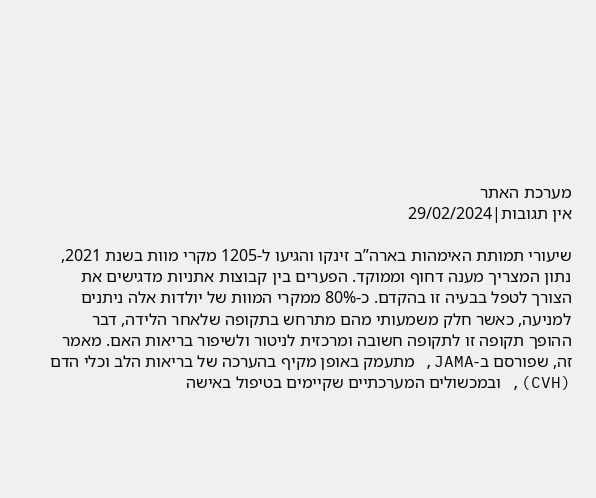מערכת האתר
אין תגובות|29/02/2024

שיעורי תמותת האימהות בארה”ב זינקו והגיעו ל-1205 מקרי מוות בשנת 2021, נתון המצריך מענה דחוף וממוקד. הפערים בין קבוצות אתניות מדגישים את הצורך לטפל בבעיה זו בהקדם. כ-80% ממקרי המוות של יולדות אלה ניתנים למניעה, כאשר חלק משמעותי מהם מתרחש בתקופה שלאחר הלידה, דבר ההופך תקופה זו לתקופה חשובה ומרכזית לניטור ולשיפור בריאות האם. מאמר זה, שפורסם ב-JAMA, מתעמק באופן מקיף בהערכה של בריאות הלב וכלי הדם (CVH), ובמכשולים המערכתיים שקיימים בטיפול באישה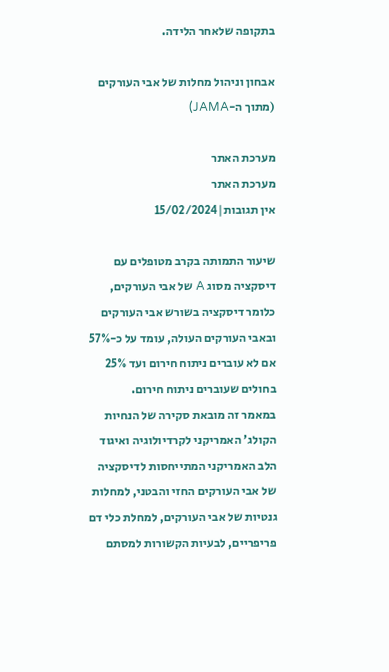בתקופה שלאחר הלידה.

אבחון וניהול מחלות של אבי העורקים (מתוך ה-JAMA)

מערכת האתר
מערכת האתר
אין תגובות|15/02/2024

שיעור התמותה בקרב מטופלים עם דיסקציה מסוג A של אבי העורקים, כלומר דיסקציה בשורש אבי העורקים ובאבי העורקים העולה, עומד על כ-57% אם לא עוברים ניתוח חירום ועד 25% בחולים שעוברים ניתוח חירום.
במאמר זה מובאת סקירה של הנחיות הקולג’ האמריקני לקרדיולוגיה ואיגוד הלב האמריקני המתייחסות לדיסקציה של אבי העורקים החזי והבטני, למחלות גנטיות של אבי העורקים, למחלת כלי דם פריפריים, לבעיות הקשורות למסתם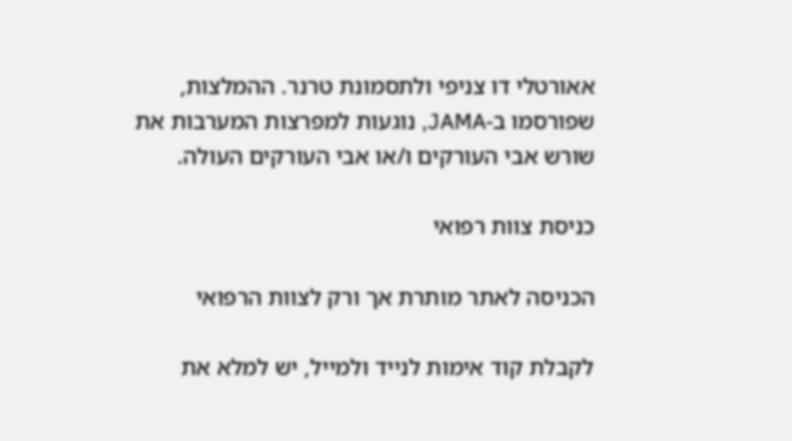אאורטלי דו צניפי ולתסמונת טרנר. ההמלצות, שפורסמו ב-JAMA, נוגעות למפרצות המערבות את שורש אבי העורקים ו/או אבי העורקים העולה.

כניסת צוות רפואי

הכניסה לאתר מותרת אך ורק לצוות הרפואי

לקבלת קוד אימות לנייד ולמייל, יש למלא את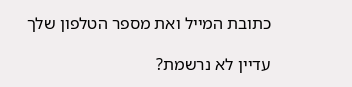כתובת המייל ואת מספר הטלפון שלך

עדיין לא נרשמת?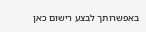באפשרותך לבצע רישום כאן